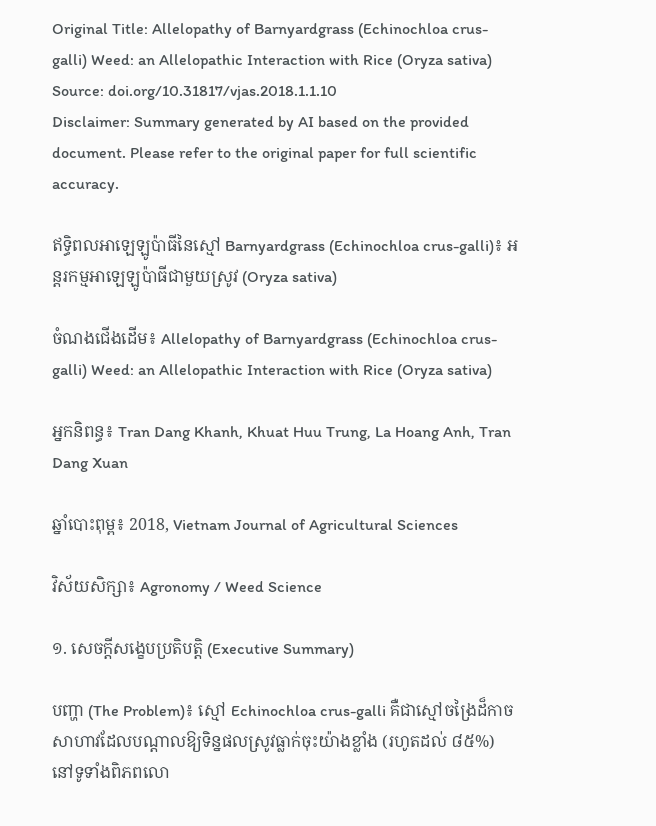Original Title: Allelopathy of Barnyardgrass (Echinochloa crus-galli) Weed: an Allelopathic Interaction with Rice (Oryza sativa)
Source: doi.org/10.31817/vjas.2018.1.1.10
Disclaimer: Summary generated by AI based on the provided document. Please refer to the original paper for full scientific accuracy.

ឥទ្ធិពលអាឡេឡូប៉ាធីនៃស្មៅ Barnyardgrass (Echinochloa crus-galli)៖ អន្តរកម្មអាឡេឡូប៉ាធីជាមួយស្រូវ (Oryza sativa)

ចំណងជើងដើម៖ Allelopathy of Barnyardgrass (Echinochloa crus-galli) Weed: an Allelopathic Interaction with Rice (Oryza sativa)

អ្នកនិពន្ធ៖ Tran Dang Khanh, Khuat Huu Trung, La Hoang Anh, Tran Dang Xuan

ឆ្នាំបោះពុម្ព៖ 2018, Vietnam Journal of Agricultural Sciences

វិស័យសិក្សា៖ Agronomy / Weed Science

១. សេចក្តីសង្ខេបប្រតិបត្តិ (Executive Summary)

បញ្ហា (The Problem)៖ ស្មៅ Echinochloa crus-galli គឺជាស្មៅចង្រៃដ៏កាចសាហាវដែលបណ្តាលឱ្យទិន្នផលស្រូវធ្លាក់ចុះយ៉ាងខ្លាំង (រហូតដល់ ៨៥%) នៅទូទាំងពិភពលោ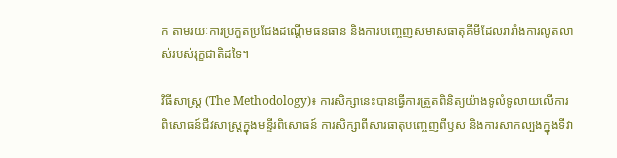ក តាមរយៈការប្រកួតប្រជែងដណ្តើមធនធាន និងការបញ្ចេញសមាសធាតុគីមីដែលរារាំងការលូតលាស់របស់រុក្ខជាតិដទៃ។

វិធីសាស្ត្រ (The Methodology)៖ ការសិក្សានេះបានធ្វើការត្រួតពិនិត្យយ៉ាងទូលំទូលាយលើការពិសោធន៍ជីវសាស្ត្រក្នុងមន្ទីរពិសោធន៍ ការសិក្សាពីសារធាតុបញ្ចេញពីឫស និងការសាកល្បងក្នុងទីវា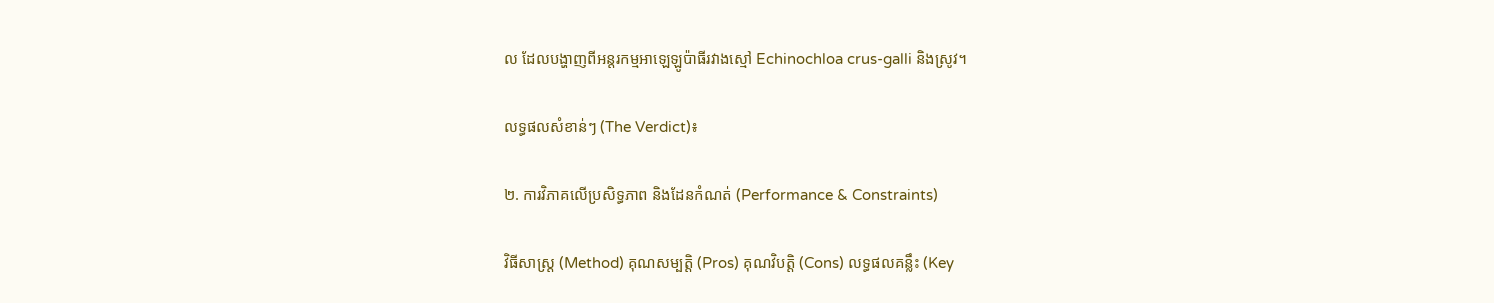ល ដែលបង្ហាញពីអន្តរកម្មអាឡេឡូប៉ាធីរវាងស្មៅ Echinochloa crus-galli និងស្រូវ។

លទ្ធផលសំខាន់ៗ (The Verdict)៖

២. ការវិភាគលើប្រសិទ្ធភាព និងដែនកំណត់ (Performance & Constraints)

វិធីសាស្ត្រ (Method) គុណសម្បត្តិ (Pros) គុណវិបត្តិ (Cons) លទ្ធផលគន្លឹះ (Key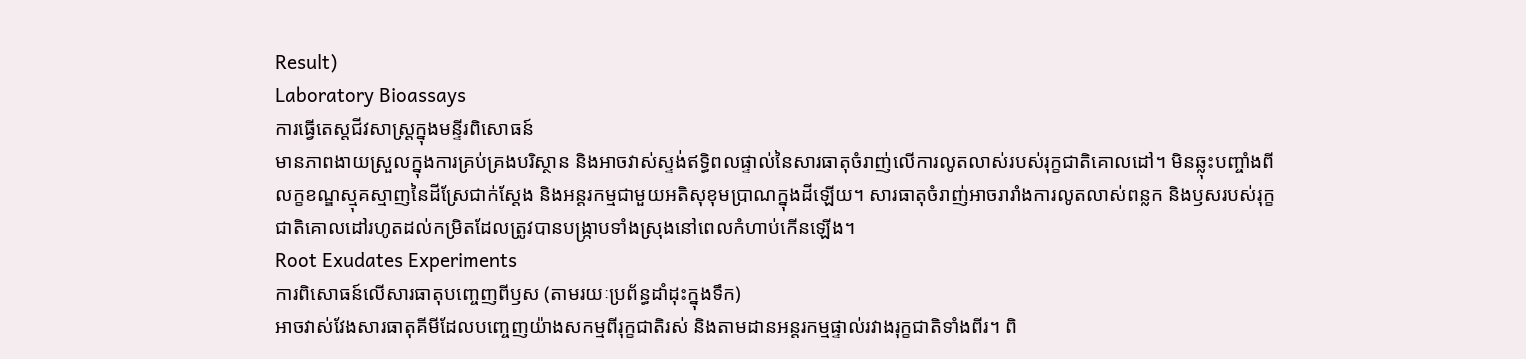Result)
Laboratory Bioassays
ការធ្វើតេស្តជីវសាស្ត្រក្នុងមន្ទីរពិសោធន៍
មានភាពងាយស្រួលក្នុងការគ្រប់គ្រងបរិស្ថាន និងអាចវាស់ស្ទង់ឥទ្ធិពលផ្ទាល់នៃសារធាតុចំរាញ់លើការលូតលាស់របស់រុក្ខជាតិគោលដៅ។ មិនឆ្លុះបញ្ចាំងពីលក្ខខណ្ឌស្មុគស្មាញនៃដីស្រែជាក់ស្តែង និងអន្តរកម្មជាមួយអតិសុខុមប្រាណក្នុងដីឡើយ។ សារធាតុចំរាញ់អាចរារាំងការលូតលាស់ពន្លក និងឫសរបស់រុក្ខជាតិគោលដៅរហូតដល់កម្រិតដែលត្រូវបានបង្ក្រាបទាំងស្រុងនៅពេលកំហាប់កើនឡើង។
Root Exudates Experiments
ការពិសោធន៍លើសារធាតុបញ្ចេញពីឫស (តាមរយៈប្រព័ន្ធដាំដុះក្នុងទឹក)
អាចវាស់វែងសារធាតុគីមីដែលបញ្ចេញយ៉ាងសកម្មពីរុក្ខជាតិរស់ និងតាមដានអន្តរកម្មផ្ទាល់រវាងរុក្ខជាតិទាំងពីរ។ ពិ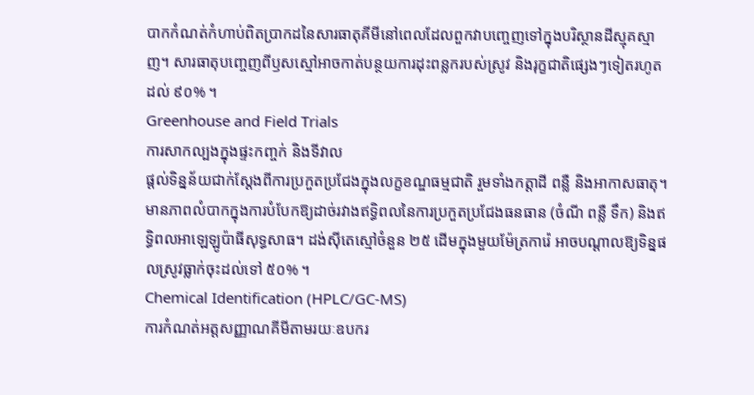បាកកំណត់កំហាប់ពិតប្រាកដនៃសារធាតុគីមីនៅពេលដែលពួកវាបញ្ចេញទៅក្នុងបរិស្ថានដីស្មុគស្មាញ។ សារធាតុបញ្ចេញពីឫសស្មៅអាចកាត់បន្ថយការដុះពន្លករបស់ស្រូវ និងរុក្ខជាតិផ្សេងៗទៀតរហូតដល់ ៩០% ។
Greenhouse and Field Trials
ការសាកល្បងក្នុងផ្ទះកញ្ចក់ និងទីវាល
ផ្តល់ទិន្នន័យជាក់ស្តែងពីការប្រកួតប្រជែងក្នុងលក្ខខណ្ឌធម្មជាតិ រួមទាំងកត្តាដី ពន្លឺ និងអាកាសធាតុ។ មានភាពលំបាកក្នុងការបំបែកឱ្យដាច់រវាងឥទ្ធិពលនៃការប្រកួតប្រជែងធនធាន (ចំណី ពន្លឺ ទឹក) និងឥទ្ធិពលអាឡេឡូប៉ាធីសុទ្ធសាធ។ ដង់ស៊ីតេស្មៅចំនួន ២៥ ដើមក្នុងមួយម៉ែត្រការ៉េ អាចបណ្តាលឱ្យទិន្នផលស្រូវធ្លាក់ចុះដល់ទៅ ៥០% ។
Chemical Identification (HPLC/GC-MS)
ការកំណត់អត្តសញ្ញាណគីមីតាមរយៈឧបករ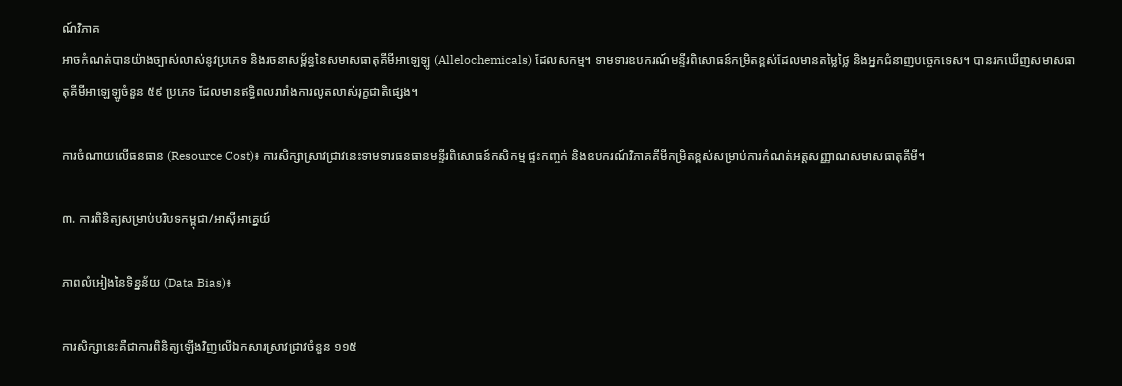ណ៍វិភាគ
អាចកំណត់បានយ៉ាងច្បាស់លាស់នូវប្រភេទ និងរចនាសម្ព័ន្ធនៃសមាសធាតុគីមីអាឡេឡូ (Allelochemicals) ដែលសកម្ម។ ទាមទារឧបករណ៍មន្ទីរពិសោធន៍កម្រិតខ្ពស់ដែលមានតម្លៃថ្លៃ និងអ្នកជំនាញបច្ចេកទេស។ បានរកឃើញសមាសធាតុគីមីអាឡេឡូចំនួន ៥៩ ប្រភេទ ដែលមានឥទ្ធិពលរារាំងការលូតលាស់រុក្ខជាតិផ្សេង។

ការចំណាយលើធនធាន (Resource Cost)៖ ការសិក្សាស្រាវជ្រាវនេះទាមទារធនធានមន្ទីរពិសោធន៍កសិកម្ម ផ្ទះកញ្ចក់ និងឧបករណ៍វិភាគគីមីកម្រិតខ្ពស់សម្រាប់ការកំណត់អត្តសញ្ញាណសមាសធាតុគីមី។

៣. ការពិនិត្យសម្រាប់បរិបទកម្ពុជា/អាស៊ីអាគ្នេយ៍

ភាពលំអៀងនៃទិន្នន័យ (Data Bias)៖

ការសិក្សានេះគឺជាការពិនិត្យឡើងវិញលើឯកសារស្រាវជ្រាវចំនួន ១១៥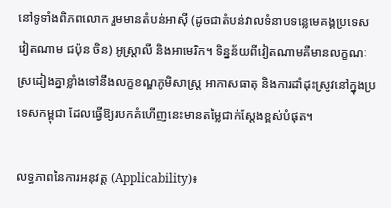នៅទូទាំងពិភពលោក រួមមានតំបន់អាស៊ី (ដូចជាតំបន់វាលទំនាបទន្លេមេគង្គប្រទេសវៀតណាម ជប៉ុន ចិន) អូស្ត្រាលី និងអាមេរិក។ ទិន្នន័យពីវៀតណាមគឺមានលក្ខណៈស្រដៀងគ្នាខ្លាំងទៅនឹងលក្ខខណ្ឌភូមិសាស្ត្រ អាកាសធាតុ និងការដាំដុះស្រូវនៅក្នុងប្រទេសកម្ពុជា ដែលធ្វើឱ្យរបកគំហើញនេះមានតម្លៃជាក់ស្តែងខ្ពស់បំផុត។

លទ្ធភាពនៃការអនុវត្ត (Applicability)៖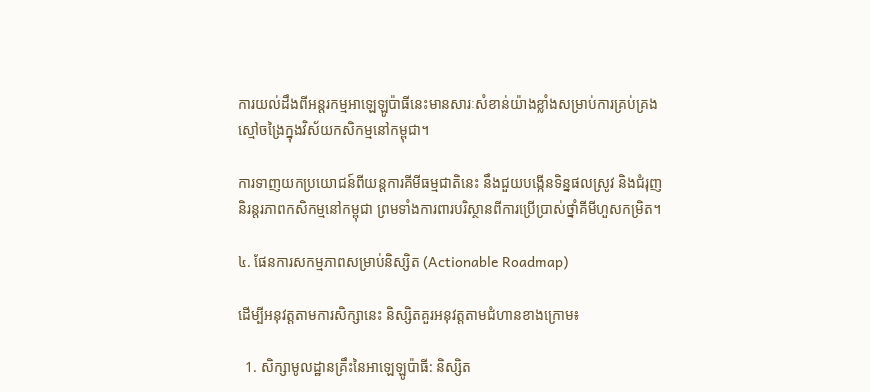ការយល់ដឹងពីអន្តរកម្មអាឡេឡូប៉ាធីនេះមានសារៈសំខាន់យ៉ាងខ្លាំងសម្រាប់ការគ្រប់គ្រងស្មៅចង្រៃក្នុងវិស័យកសិកម្មនៅកម្ពុជា។

ការទាញយកប្រយោជន៍ពីយន្តការគីមីធម្មជាតិនេះ នឹងជួយបង្កើនទិន្នផលស្រូវ និងជំរុញនិរន្តរភាពកសិកម្មនៅកម្ពុជា ព្រមទាំងការពារបរិស្ថានពីការប្រើប្រាស់ថ្នាំគីមីហួសកម្រិត។

៤. ផែនការសកម្មភាពសម្រាប់និស្សិត (Actionable Roadmap)

ដើម្បីអនុវត្តតាមការសិក្សានេះ និស្សិតគួរអនុវត្តតាមជំហានខាងក្រោម៖

  1. សិក្សាមូលដ្ឋានគ្រឹះនៃអាឡេឡូប៉ាធី: និស្សិត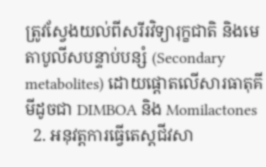ត្រូវស្វែងយល់ពីសរីរវិទ្យារុក្ខជាតិ និងមេតាបូលីសបន្ទាប់បន្សំ (Secondary metabolites) ដោយផ្តោតលើសារធាតុគីមីដូចជា DIMBOA និង Momilactones
  2. អនុវត្តការធ្វើតេស្តជីវសា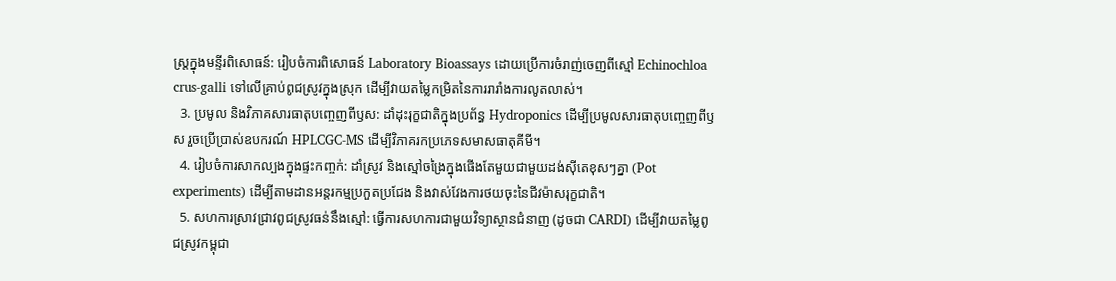ស្ត្រក្នុងមន្ទីរពិសោធន៍: រៀបចំការពិសោធន៍ Laboratory Bioassays ដោយប្រើការចំរាញ់ចេញពីស្មៅ Echinochloa crus-galli ទៅលើគ្រាប់ពូជស្រូវក្នុងស្រុក ដើម្បីវាយតម្លៃកម្រិតនៃការរារាំងការលូតលាស់។
  3. ប្រមូល និងវិភាគសារធាតុបញ្ចេញពីឫស: ដាំដុះរុក្ខជាតិក្នុងប្រព័ន្ធ Hydroponics ដើម្បីប្រមូលសារធាតុបញ្ចេញពីឫស រួចប្រើប្រាស់ឧបករណ៍ HPLCGC-MS ដើម្បីវិភាគរកប្រភេទសមាសធាតុគីមី។
  4. រៀបចំការសាកល្បងក្នុងផ្ទះកញ្ចក់: ដាំស្រូវ និងស្មៅចង្រៃក្នុងផើងតែមួយជាមួយដង់ស៊ីតេខុសៗគ្នា (Pot experiments) ដើម្បីតាមដានអន្តរកម្មប្រកួតប្រជែង និងវាស់វែងការថយចុះនៃជីវម៉ាសរុក្ខជាតិ។
  5. សហការស្រាវជ្រាវពូជស្រូវធន់នឹងស្មៅ: ធ្វើការសហការជាមួយវិទ្យាស្ថានជំនាញ (ដូចជា CARDI) ដើម្បីវាយតម្លៃពូជស្រូវកម្ពុជា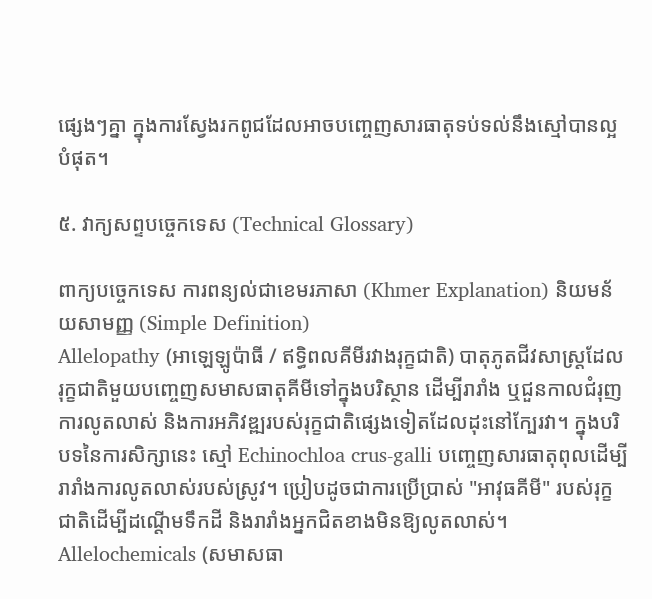ផ្សេងៗគ្នា ក្នុងការស្វែងរកពូជដែលអាចបញ្ចេញសារធាតុទប់ទល់នឹងស្មៅបានល្អបំផុត។

៥. វាក្យសព្ទបច្ចេកទេស (Technical Glossary)

ពាក្យបច្ចេកទេស ការពន្យល់ជាខេមរភាសា (Khmer Explanation) និយមន័យសាមញ្ញ (Simple Definition)
Allelopathy (អាឡេឡូប៉ាធី / ឥទ្ធិពលគីមីរវាងរុក្ខជាតិ) បាតុភូតជីវសាស្ត្រដែលរុក្ខជាតិមួយបញ្ចេញសមាសធាតុគីមីទៅក្នុងបរិស្ថាន ដើម្បីរារាំង ឬជួនកាលជំរុញការលូតលាស់ និងការអភិវឌ្ឍរបស់រុក្ខជាតិផ្សេងទៀតដែលដុះនៅក្បែរវា។ ក្នុងបរិបទនៃការសិក្សានេះ ស្មៅ Echinochloa crus-galli បញ្ចេញសារធាតុពុលដើម្បីរារាំងការលូតលាស់របស់ស្រូវ។ ប្រៀបដូចជាការប្រើប្រាស់ "អាវុធគីមី" របស់រុក្ខជាតិដើម្បីដណ្តើមទឹកដី និងរារាំងអ្នកជិតខាងមិនឱ្យលូតលាស់។
Allelochemicals (សមាសធា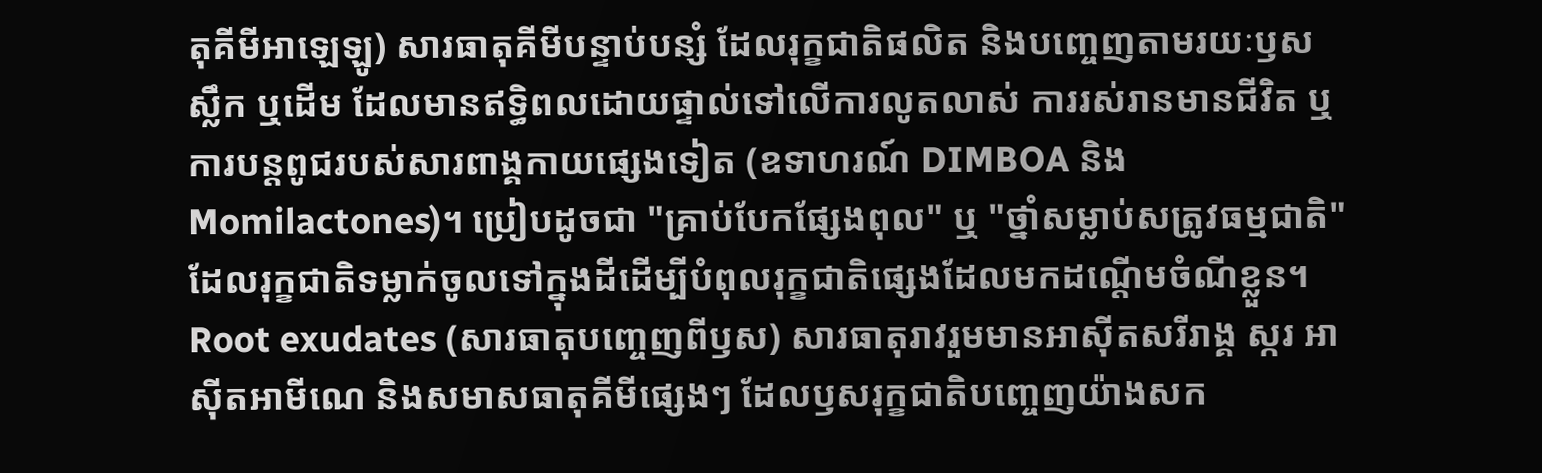តុគីមីអាឡេឡូ) សារធាតុគីមីបន្ទាប់បន្សំ ដែលរុក្ខជាតិផលិត និងបញ្ចេញតាមរយៈឫស ស្លឹក ឬដើម ដែលមានឥទ្ធិពលដោយផ្ទាល់ទៅលើការលូតលាស់ ការរស់រានមានជីវិត ឬការបន្តពូជរបស់សារពាង្គកាយផ្សេងទៀត (ឧទាហរណ៍ DIMBOA និង Momilactones)។ ប្រៀបដូចជា "គ្រាប់បែកផ្សែងពុល" ឬ "ថ្នាំសម្លាប់សត្រូវធម្មជាតិ" ដែលរុក្ខជាតិទម្លាក់ចូលទៅក្នុងដីដើម្បីបំពុលរុក្ខជាតិផ្សេងដែលមកដណ្តើមចំណីខ្លួន។
Root exudates (សារធាតុបញ្ចេញពីឫស) សារធាតុរាវរួមមានអាស៊ីតសរីរាង្គ ស្ករ អាស៊ីតអាមីណេ និងសមាសធាតុគីមីផ្សេងៗ ដែលឫសរុក្ខជាតិបញ្ចេញយ៉ាងសក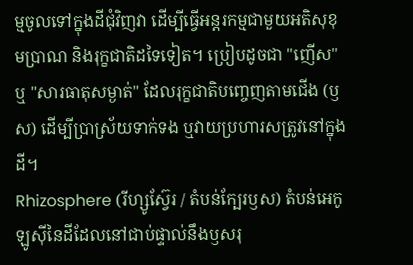ម្មចូលទៅក្នុងដីជុំវិញវា ដើម្បីធ្វើអន្តរកម្មជាមួយអតិសុខុមប្រាណ និងរុក្ខជាតិដទៃទៀត។ ប្រៀបដូចជា "ញើស" ឬ "សារធាតុសម្ងាត់" ដែលរុក្ខជាតិបញ្ចេញតាមជើង (ឫស) ដើម្បីប្រាស្រ័យទាក់ទង ឬវាយប្រហារសត្រូវនៅក្នុងដី។
Rhizosphere (រីហ្សូស្វ៊ែរ / តំបន់ក្បែរឫស) តំបន់អេកូឡូស៊ីនៃដីដែលនៅជាប់ផ្ទាល់នឹងឫសរុ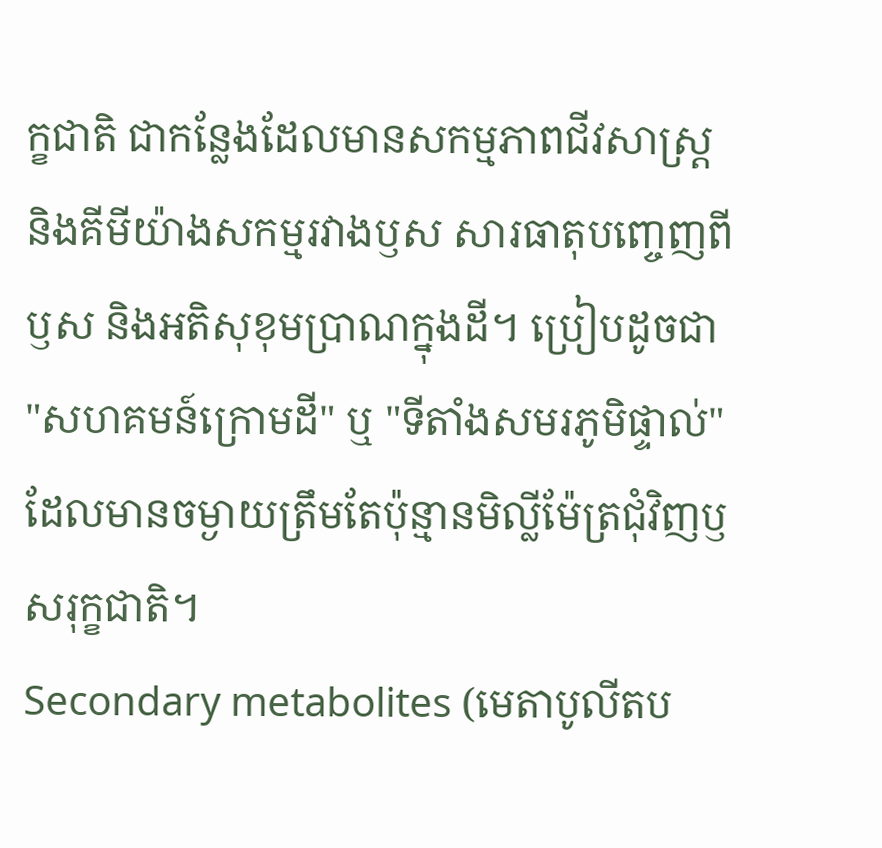ក្ខជាតិ ជាកន្លែងដែលមានសកម្មភាពជីវសាស្ត្រ និងគីមីយ៉ាងសកម្មរវាងឫស សារធាតុបញ្ចេញពីឫស និងអតិសុខុមប្រាណក្នុងដី។ ប្រៀបដូចជា "សហគមន៍ក្រោមដី" ឬ "ទីតាំងសមរភូមិផ្ទាល់" ដែលមានចម្ងាយត្រឹមតែប៉ុន្មានមិល្លីម៉ែត្រជុំវិញឫសរុក្ខជាតិ។
Secondary metabolites (មេតាបូលីតប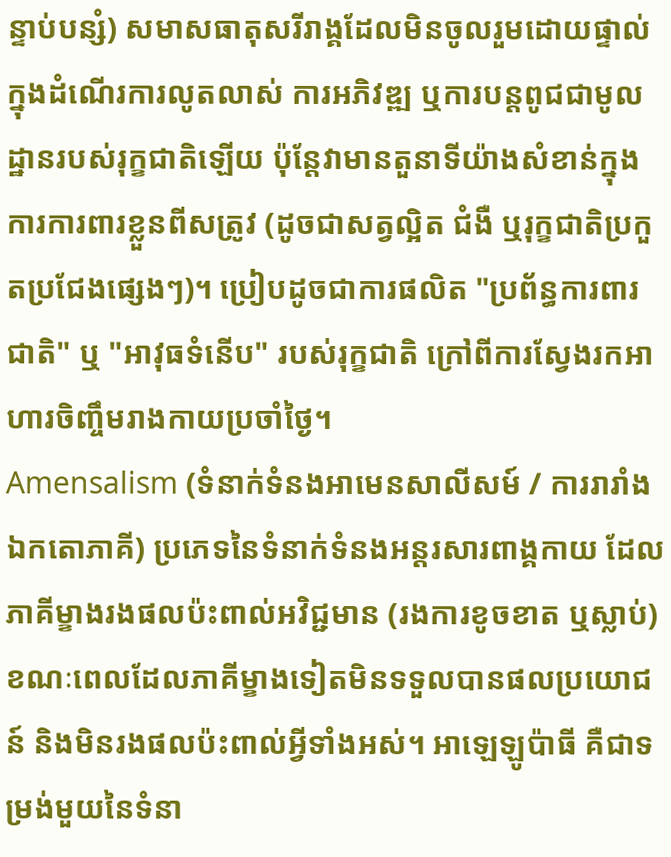ន្ទាប់បន្សំ) សមាសធាតុសរីរាង្គដែលមិនចូលរួមដោយផ្ទាល់ក្នុងដំណើរការលូតលាស់ ការអភិវឌ្ឍ ឬការបន្តពូជជាមូលដ្ឋានរបស់រុក្ខជាតិឡើយ ប៉ុន្តែវាមានតួនាទីយ៉ាងសំខាន់ក្នុងការការពារខ្លួនពីសត្រូវ (ដូចជាសត្វល្អិត ជំងឺ ឬរុក្ខជាតិប្រកួតប្រជែងផ្សេងៗ)។ ប្រៀបដូចជាការផលិត "ប្រព័ន្ធការពារជាតិ" ឬ "អាវុធទំនើប" របស់រុក្ខជាតិ ក្រៅពីការស្វែងរកអាហារចិញ្ចឹមរាងកាយប្រចាំថ្ងៃ។
Amensalism (ទំនាក់ទំនងអាមេនសាលីសម៍ / ការរារាំងឯកតោភាគី) ប្រភេទនៃទំនាក់ទំនងអន្តរសារពាង្គកាយ ដែលភាគីម្ខាងរងផលប៉ះពាល់អវិជ្ជមាន (រងការខូចខាត ឬស្លាប់) ខណៈពេលដែលភាគីម្ខាងទៀតមិនទទួលបានផលប្រយោជន៍ និងមិនរងផលប៉ះពាល់អ្វីទាំងអស់។ អាឡេឡូប៉ាធី គឺជាទម្រង់មួយនៃទំនា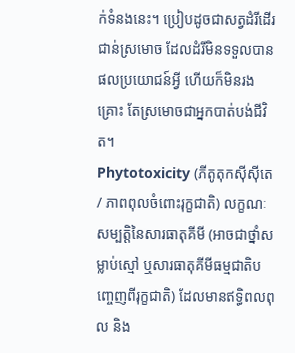ក់ទំនងនេះ។ ប្រៀបដូចជាសត្វដំរីដើរជាន់ស្រមោច ដែលដំរីមិនទទួលបានផលប្រយោជន៍អ្វី ហើយក៏មិនរងគ្រោះ តែស្រមោចជាអ្នកបាត់បង់ជីវិត។
Phytotoxicity (ភីតូតុកស៊ីស៊ីតេ / ភាពពុលចំពោះរុក្ខជាតិ) លក្ខណៈសម្បត្តិនៃសារធាតុគីមី (អាចជាថ្នាំសម្លាប់ស្មៅ ឬសារធាតុគីមីធម្មជាតិបញ្ចេញពីរុក្ខជាតិ) ដែលមានឥទ្ធិពលពុល និង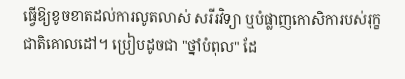ធ្វើឱ្យខូចខាតដល់ការលូតលាស់ សរីរវិទ្យា ឬបំផ្លាញកោសិការបស់រុក្ខជាតិគោលដៅ។ ប្រៀបដូចជា "ថ្នាំបំពុល" ដែ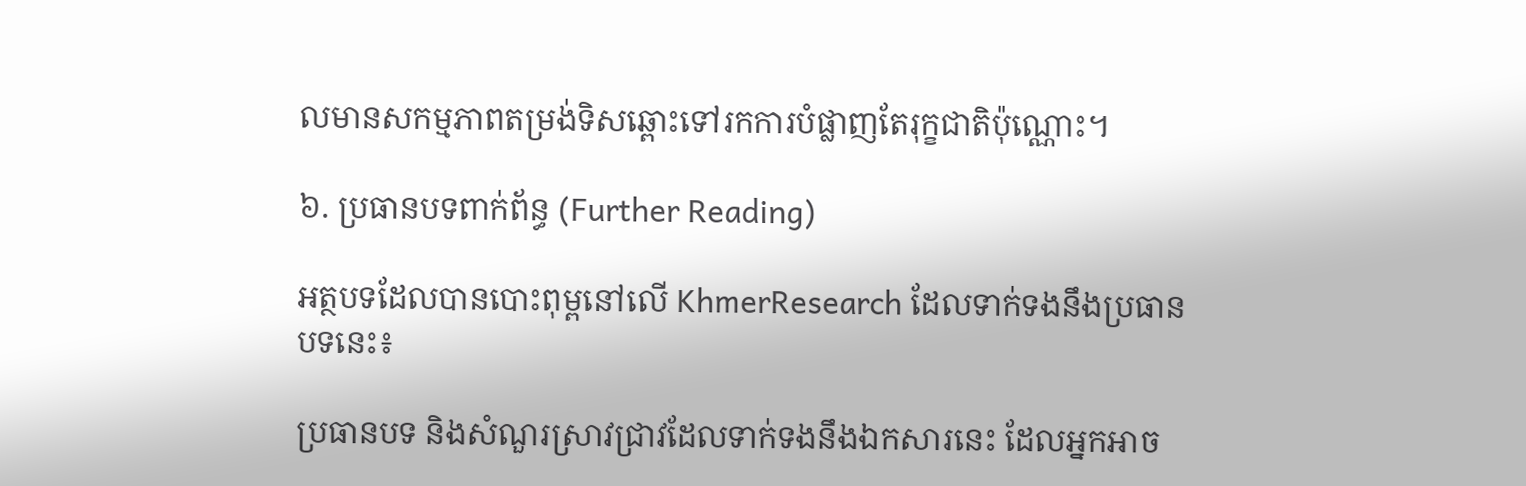លមានសកម្មភាពតម្រង់ទិសឆ្ពោះទៅរកការបំផ្លាញតែរុក្ខជាតិប៉ុណ្ណោះ។

៦. ប្រធានបទពាក់ព័ន្ធ (Further Reading)

អត្ថបទដែលបានបោះពុម្ពនៅលើ KhmerResearch ដែលទាក់ទងនឹងប្រធានបទនេះ៖

ប្រធានបទ និងសំណួរស្រាវជ្រាវដែលទាក់ទងនឹងឯកសារនេះ ដែលអ្នកអាច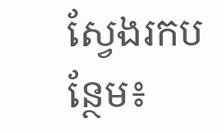ស្វែងរកបន្ថែម៖